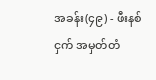အခန်း(၄၉) - ဖီးနစ်ငှက် အမှတ်တံ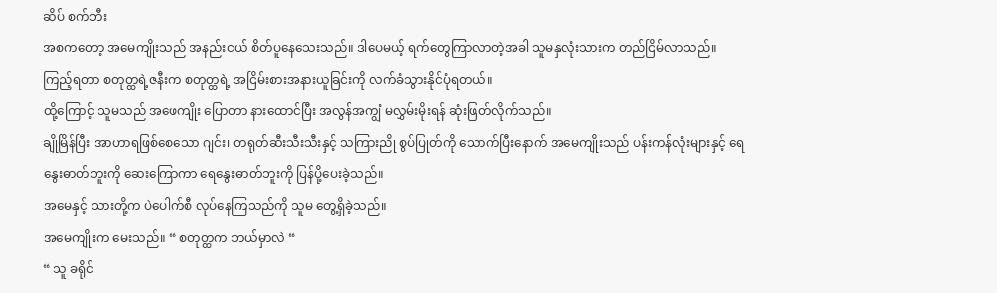ဆိပ် စက်ဘီး
အစကတော့ အမေကျိုးသည် အနည်းငယ် စိတ်ပူနေသေးသည်။ ဒါပေမယ့် ရက်တွေကြာလာတဲ့အခါ သူမနှလုံးသားက တည်ငြိမ်လာသည်။ ကြည့်ရတာ စတုတ္ထရဲ့ဇနီးက စတုတ္ထရဲ့ အငြိမ်းစားအနားယူခြင်းကို လက်ခံသွားနိုင်ပုံရတယ်။
ထို့ကြောင့် သူမသည် အဖေကျိုး ပြောတာ နားထောင်ပြီး အလွန်အကျွံ မလွှမ်းမိုးရန် ဆုံးဖြတ်လိုက်သည်။
ချိုမြိန်ပြီး အာဟာရဖြစ်စေသော ဂျင်း၊ တရုတ်ဆီးသီးသီးနှင့် သကြားညို စွပ်ပြုတ်ကို သောက်ပြီးနောက် အမေကျိုးသည် ပန်းကန်လုံးများနှင့် ရေနွေးဓာတ်ဘူးကို ဆေးကြောကာ ရေနွေးဓာတ်ဘူးကို ပြန်ပို့ပေးခဲ့သည်။
အမေနှင့် သားတို့က ပဲပေါက်စီ လုပ်နေကြသည်ကို သူမ တွေ့ရှိခဲ့သည်။
အမေကျိုးက မေးသည်။ “ စတုတ္ထက ဘယ်မှာလဲ “
“ သူ ခရိုင်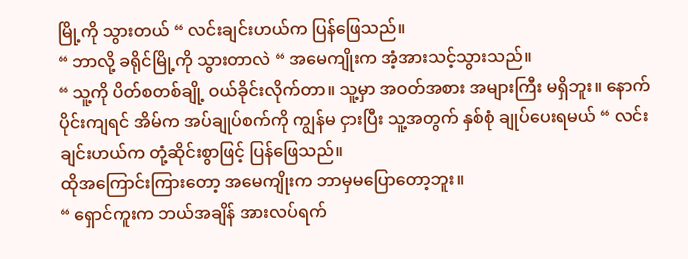မြို့ကို သွားတယ် “ လင်းချင်းဟယ်က ပြန်ဖြေသည်။
“ ဘာလို့ ခရိုင်မြို့ကို သွားတာလဲ “ အမေကျိုးက အံ့အားသင့်သွားသည်။
“ သူ့ကို ပိတ်စတစ်ချို့ ဝယ်ခိုင်းလိုက်တာ။ သူ့မှာ အဝတ်အစား အများကြီး မရှိဘူး။ နောက်ပိုင်းကျရင် အိမ်က အပ်ချုပ်စက်ကို ကျွန်မ ငှားပြီး သူ့အတွက် နှစ်စုံ ချုပ်ပေးရမယ် “ လင်းချင်းဟယ်က တုံ့ဆိုင်းစွာဖြင့် ပြန်ဖြေသည်။
ထိုအကြောင်းကြားတော့ အမေကျိုးက ဘာမှမပြောတော့ဘူး။
“ ရှောင်ကူးက ဘယ်အချိန် အားလပ်ရက်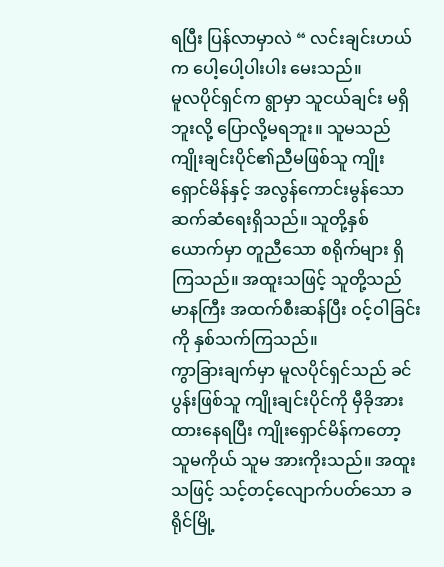ရပြီး ပြန်လာမှာလဲ “ လင်းချင်းဟယ်က ပေါ့ပေါ့ပါးပါး မေးသည်။
မူလပိုင်ရှင်က ရွာမှာ သူငယ်ချင်း မရှိဘူးလို့ ပြောလို့မရဘူး။ သူမသည် ကျိုးချင်းပိုင်၏ညီမဖြစ်သူ ကျိုးရှောင်မိန်နှင့် အလွန်ကောင်းမွန်သော ဆက်ဆံရေးရှိသည်။ သူတို့နှစ်ယောက်မှာ တူညီသော စရိုက်များ ရှိကြသည်။ အထူးသဖြင့် သူတို့သည် မာနကြီး အထက်စီးဆန်ပြီး ဝင့်ဝါခြင်းကို နှစ်သက်ကြသည်။
ကွာခြားချက်မှာ မူလပိုင်ရှင်သည် ခင်ပွန်းဖြစ်သူ ကျိုးချင်းပိုင်ကို မှီခိုအားထားနေရပြီး ကျိုးရှောင်မိန်ကတော့ သူမကိုယ် သူမ အားကိုးသည်။ အထူးသဖြင့် သင့်တင့်လျောက်ပတ်သော ခရိုင်မြို့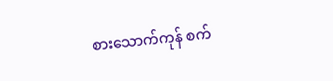စားသောက်ကုန် စက်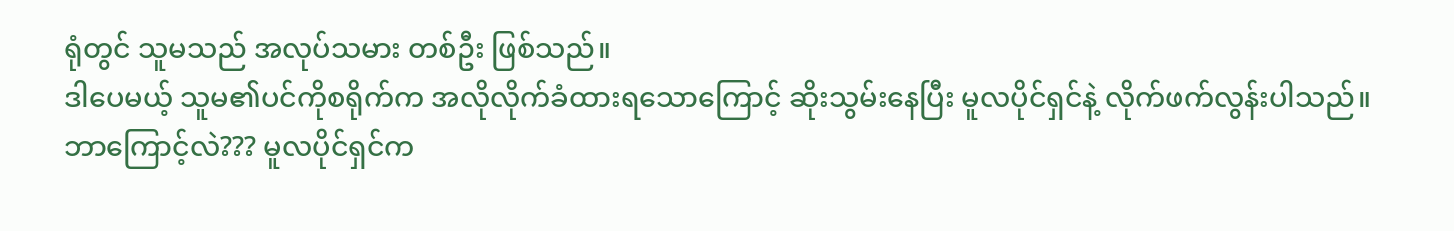ရုံတွင် သူမသည် အလုပ်သမား တစ်ဦး ဖြစ်သည်။
ဒါပေမယ့် သူမ၏ပင်ကိုစရိုက်က အလိုလိုက်ခံထားရသောကြောင့် ဆိုးသွမ်းနေပြီး မူလပိုင်ရှင်နဲ့ လိုက်ဖက်လွန်းပါသည်။
ဘာကြောင့်လဲ??? မူလပိုင်ရှင်က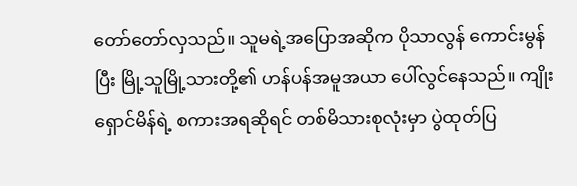တော်တော်လှသည်။ သူမရဲ့အပြောအဆိုက ပိုသာလွန် ကောင်းမွန်ပြီး မြို့သူမြို့သားတို့၏ ဟန်ပန်အမူအယာ ပေါ်လွင်နေသည်။ ကျိုးရှောင်မိန်ရဲ့ စကားအရဆိုရင် တစ်မိသားစုလုံးမှာ ပွဲထုတ်ပြ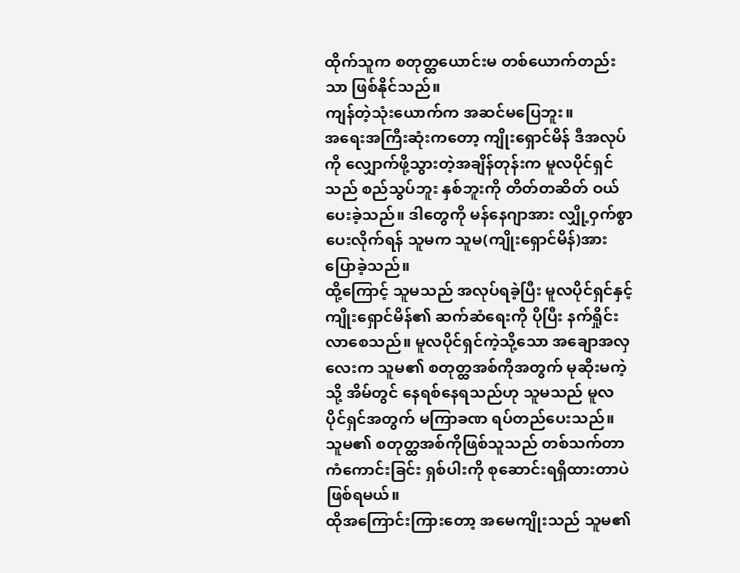ထိုက်သူက စတုတ္ထယောင်းမ တစ်ယောက်တည်းသာ ဖြစ်နိုင်သည်။
ကျန်တဲ့သုံးယောက်က အဆင်မပြေဘူး။
အရေးအကြီးဆုံးကတော့ ကျိုးရှောင်မိန် ဒီအလုပ်ကို လျှောက်ဖို့သွားတဲ့အချိန်တုန်းက မူလပိုင်ရှင်သည် စည်သွပ်ဘူး နှစ်ဘူးကို တိတ်တဆိတ် ဝယ်ပေးခဲ့သည်။ ဒါတွေကို မန်နေဂျာအား လျှို့ဝှက်စွာ ပေးလိုက်ရန် သူမက သူမ(ကျိုးရှောင်မိန်)အား ပြောခဲ့သည်။
ထို့ကြောင့် သူမသည် အလုပ်ရခဲ့ပြီး မူလပိုင်ရှင်နှင့် ကျိုးရှောင်မိန်၏ ဆက်ဆံရေးကို ပိုပြီး နက်ရှိုင်းလာစေသည်။ မူလပိုင်ရှင်ကဲ့သို့သော အချောအလှလေးက သူမ၏ စတုတ္ထအစ်ကိုအတွက် မုဆိုးမကဲ့သို့ အိမ်တွင် နေရစ်နေရသည်ဟု သူမသည် မူလပိုင်ရှင်အတွက် မကြာခဏ ရပ်တည်ပေးသည်။ သူမ၏ စတုတ္ထအစ်ကိုဖြစ်သူသည် တစ်သက်တာ ကံကောင်းခြင်း ရှစ်ပါးကို စုဆောင်းရရှိထားတာပဲ ဖြစ်ရမယ်။
ထိုအကြောင်းကြားတော့ အမေကျိုးသည် သူမ၏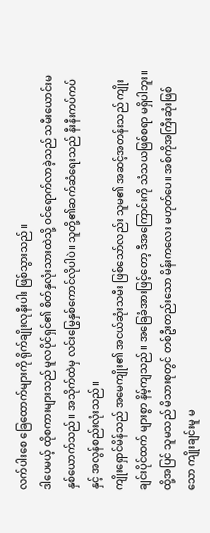လက်ပါးစေ ခြေထောက်များကို ရိုက်ချိုးလုနီးပါး ဖြစ်သွားသည်။
ဒါပေမယ့် ထိုစကားများသည် မူလပိုင်ရှင်၏ စိတ်နှလုံးသားထဲသို့ ဝင်ရောက်လာခဲ့သည် သမီးယောင်းမနှစ်ယောက်သည်။ အသိုက်ထဲမှ လင်းမြွေနှစ်ကောင်လိုပါပဲ။ သူတို့၏ဆက်ဆံရေးသည် နီးနီးကပ်ကပ်နှင့် အလွန်စည်းလုံးသည်။
ကျိုးရှောင်မိန်သည် အမေကျိုး၏ အငယ်ဆုံးသမီး ဖြစ်သော်လည်း သူမ၏ အဆင့်အတန်းသည် ကျိုးချင်းပိုင်ထက် များစွာ နိမ့်ကျသည်။ အခြေခံအားဖြင့်တော့ ဒီအကြောင်းကို သံသယဖြစ်စရာ မရှိပါဘူး။
ထို့အပြင် သူမသည် မိသားစုတွင် တစ်ဦးတည်းသော မိန်းကလေး မဟုတ်ပေ။ အစ်ကိုအကြီးဆုံးဖြစ်သော ကျိုးချင်းမူ မ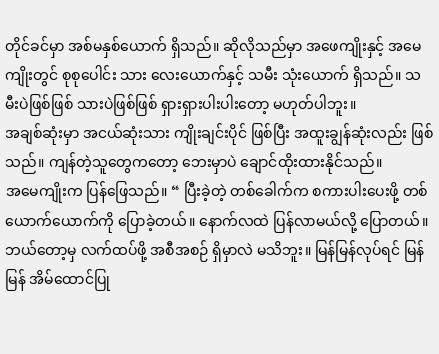တိုင်ခင်မှာ အစ်မနှစ်ယောက် ရှိသည်။ ဆိုလိုသည်မှာ အဖေကျိုးနှင့် အမေကျိုးတွင် စုစုပေါင်း သား လေးယောက်နှင့် သမီး သုံးယောက် ရှိသည်။ သမီးပဲဖြစ်ဖြစ် သားပဲဖြစ်ဖြစ် ရှားရှားပါးပါးတော့ မဟုတ်ပါဘူး။
အချစ်ဆုံးမှာ အငယ်ဆုံးသား ကျိုးချင်းပိုင် ဖြစ်ပြီး အထူးချွန်ဆုံးလည်း ဖြစ်သည်။ ကျန်တဲ့သူတွေကတော့ ဘေးမှာပဲ ချောင်ထိုးထားနိုင်သည်။
အမေကျိုးက ပြန်ဖြေသည်။ “ ပြီးခဲ့တဲ့ တစ်ခေါက်က စကားပါးပေးဖို့ တစ်ယောက်ယောက်ကို ပြောခဲ့တယ်။ နောက်လထဲ ပြန်လာမယ်လို့ ပြောတယ်။ ဘယ်တော့မှ လက်ထပ်ဖို့ အစီအစဉ် ရှိမှာလဲ မသိဘူး။ မြန်မြန်လုပ်ရင် မြန်မြန် အိမ်ထောင်ပြု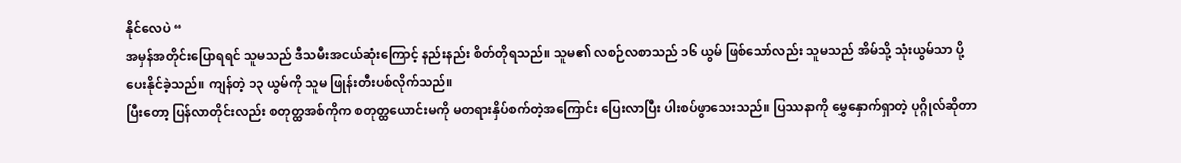နိုင်လေပဲ “
အမှန်အတိုင်းပြောရရင် သူမသည် ဒီသမီးအငယ်ဆုံးကြောင့် နည်းနည်း စိတ်တိုရသည်။ သူမ၏ လစဉ်လစာသည် ၁၆ ယွမ် ဖြစ်သော်လည်း သူမသည် အိမ်သို့ သုံးယွမ်သာ ပို့ပေးနိုင်ခဲ့သည်။ ကျန်တဲ့ ၁၃ ယွမ်ကို သူမ ဖြုန်းတီးပစ်လိုက်သည်။
ပြီးတော့ ပြန်လာတိုင်းလည်း စတုတ္ထအစ်ကိုက စတုတ္ထယောင်းမကို မတရားနှိပ်စက်တဲ့အကြောင်း ပြေးလာပြီး ပါးစပ်ဖွာသေးသည်။ ပြဿနာကို မွှေနှောက်ရှာတဲ့ ပုဂ္ဂိုလ်ဆိုတာ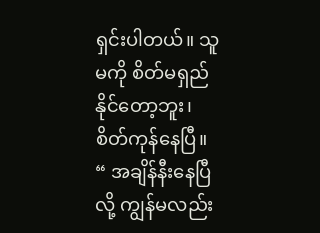ရှင်းပါတယ်။ သူမကို စိတ်မရှည်နိုင်တော့ဘူး၊ စိတ်ကုန်နေပြီ။
“ အချိန်နီးနေပြီလို့ ကျွန်မလည်း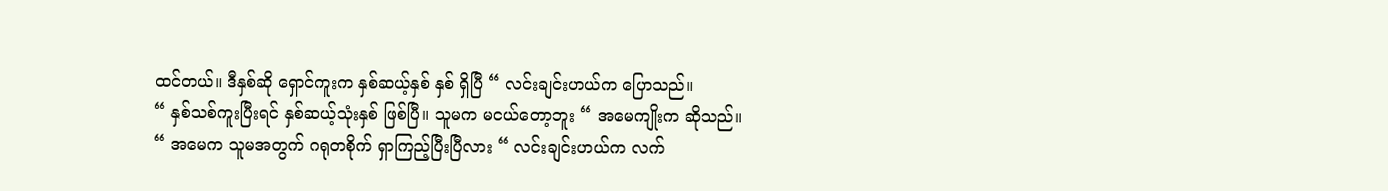ထင်တယ်။ ဒီနှစ်ဆို ရှောင်ကူးက နှစ်ဆယ့်နှစ် နှစ် ရှိပြီ “ လင်းချင်းဟယ်က ပြောသည်။
“ နှစ်သစ်ကူးပြီးရင် နှစ်ဆယ့်သုံးနှစ် ဖြစ်ပြီ။ သူမက မငယ်တော့ဘူး “ အမေကျိုးက ဆိုသည်။
“ အမေက သူမအတွက် ဂရုတစိုက် ရှာကြည့်ပြီးပြီလား “ လင်းချင်းဟယ်က လက်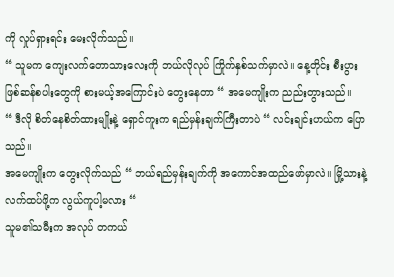ကို လှုပ်ရှားရင်း မေးလိုက်သည်။
“ သူမက ကျေးလက်တောသားလေးကို ဘယ်လိုလုပ် ကြိုက်နှစ်သက်မှာလဲ။ နေ့တိုင်း စီးပွားဖြစ်ဆန်စပါးတွေကို စားမယ့်အကြောင်းပဲ တွေးနေတာ “ အမေကျိုးက ညည်းတွားသည်။
“ ဒီလို စိတ်နေစိတ်ထားမျိုးနဲ့ ရှောင်ကူးက ရည်မှန်းချက်ကြီးတာပဲ “ လင်းချင်းဟယ်က ပြောသည်။
အမေကျိုးက တွေးလိုက်သည် “ ဘယ်ရည်မှန်းချက်ကို အကောင်အထည်ဖော်မှာလဲ။ မြို့သားနဲ့ လက်ထပ်ဖို့က လွယ်ကူပါ့မလား “
သူမ၏သမီးက အလုပ် တကယ်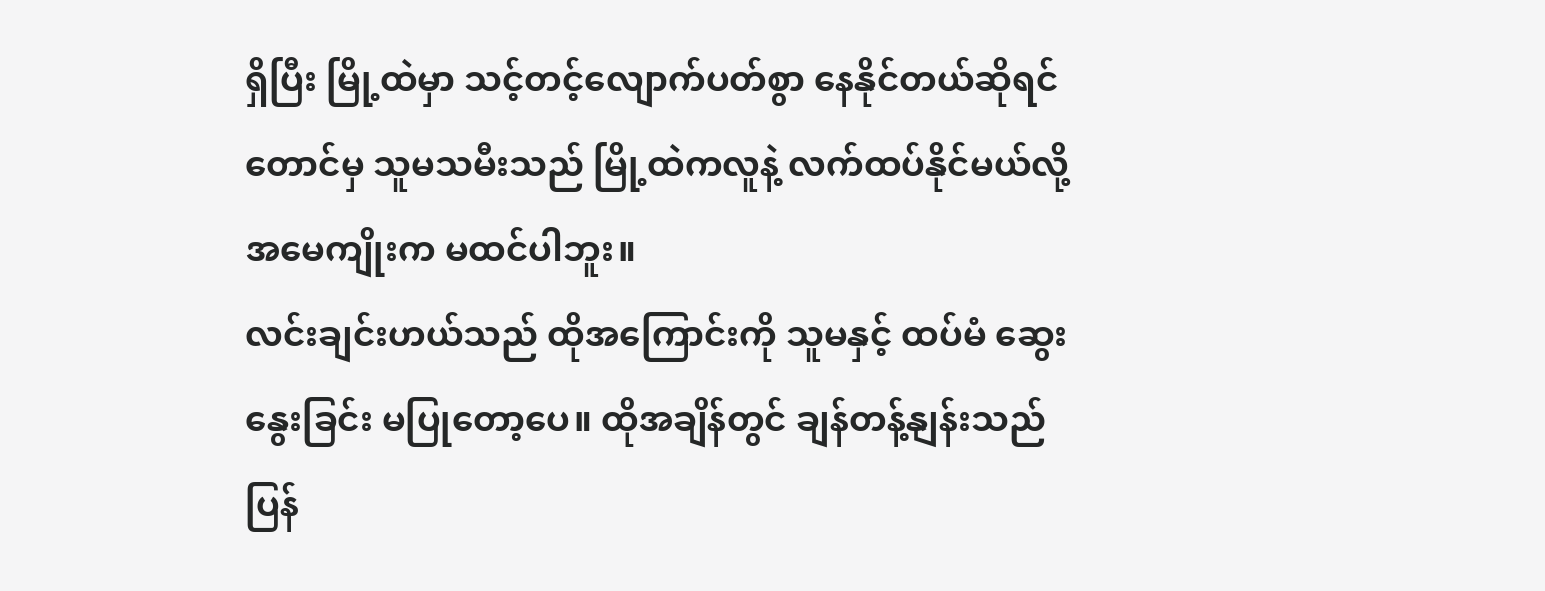ရှိပြီး မြို့ထဲမှာ သင့်တင့်လျောက်ပတ်စွာ နေနိုင်တယ်ဆိုရင်တောင်မှ သူမသမီးသည် မြို့ထဲကလူနဲ့ လက်ထပ်နိုင်မယ်လို့ အမေကျိုးက မထင်ပါဘူး။
လင်းချင်းဟယ်သည် ထိုအကြောင်းကို သူမနှင့် ထပ်မံ ဆွေးနွေးခြင်း မပြုတော့ပေ။ ထိုအချိန်တွင် ချန်တန့်နျန်းသည် ပြန်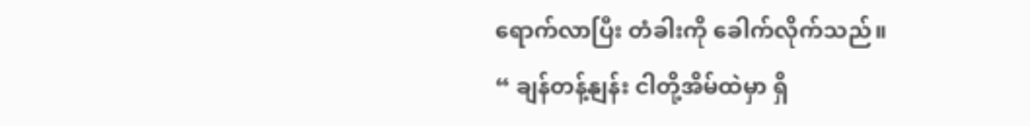ရောက်လာပြီး တံခါးကို ခေါက်လိုက်သည်။
“ ချန်တန့်နျန်း ငါတို့အိမ်ထဲမှာ ရှိ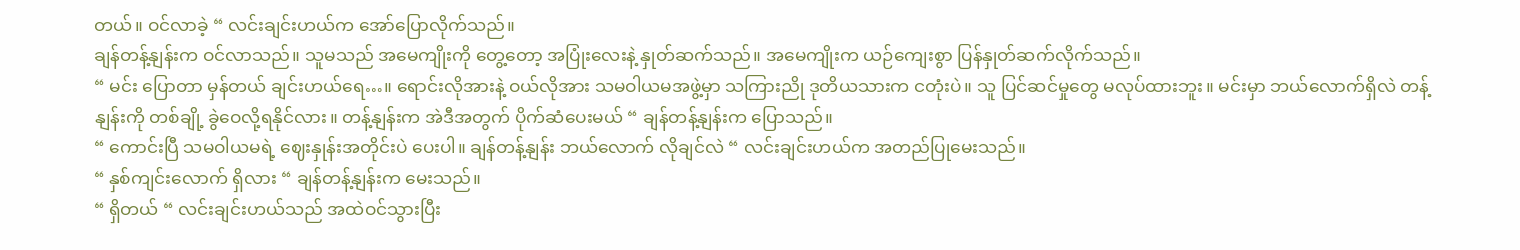တယ်။ ဝင်လာခဲ့ “ လင်းချင်းဟယ်က အော်ပြောလိုက်သည်။
ချန်တန့်နျန်းက ဝင်လာသည်။ သူမသည် အမေကျိုးကို တွေ့တော့ အပြုံးလေးနဲ့ နှုတ်ဆက်သည်။ အမေကျိုးက ယဉ်ကျေးစွာ ပြန်နှုတ်ဆက်လိုက်သည်။
“ မင်း ပြောတာ မှန်တယ် ချင်းဟယ်ရေ…။ ရောင်းလိုအားနဲ့ ဝယ်လိုအား သမဝါယမအဖွဲ့မှာ သကြားညို ဒုတိယသားက ငတုံးပဲ။ သူ ပြင်ဆင်မှုတွေ မလုပ်ထားဘူး။ မင်းမှာ ဘယ်လောက်ရှိလဲ တန့်နျန်းကို တစ်ချို့ ခွဲဝေလို့ရနိုင်လား။ တန့်နျန်းက အဲဒီအတွက် ပိုက်ဆံပေးမယ် “ ချန်တန့်နျန်းက ပြောသည်။
“ ကောင်းပြီ သမဝါယမရဲ့ ဈေးနှုန်းအတိုင်းပဲ ပေးပါ။ ချန်တန့်နျန်း ဘယ်လောက် လိုချင်လဲ “ လင်းချင်းဟယ်က အတည်ပြုမေးသည်။
“ နှစ်ကျင်းလောက် ရှိလား “ ချန်တန့်နျန်းက မေးသည်။
“ ရှိတယ် “ လင်းချင်းဟယ်သည် အထဲဝင်သွားပြီး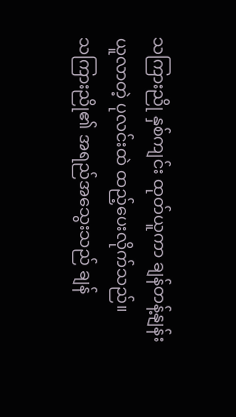သကြားညို နှစ်ကျင်း ထုတ်ယူကာ ချန်တန့်နျန်း ယူလာတဲ့ ပုလင်းထဲ ထည့်ပေးလိုက်သည်။
သကြားညို၏ အရည်အသွေးသည် ချန်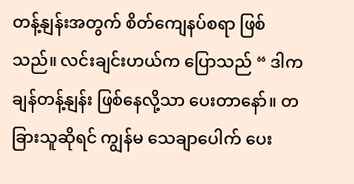တန့်နျန်းအတွက် စိတ်ကျေနပ်စရာ ဖြစ်သည်။ လင်းချင်းဟယ်က ပြောသည် “ ဒါက ချန်တန့်နျန်း ဖြစ်နေလို့သာ ပေးတာနော်။ တခြားသူဆိုရင် ကျွန်မ သေချာပေါက် ပေး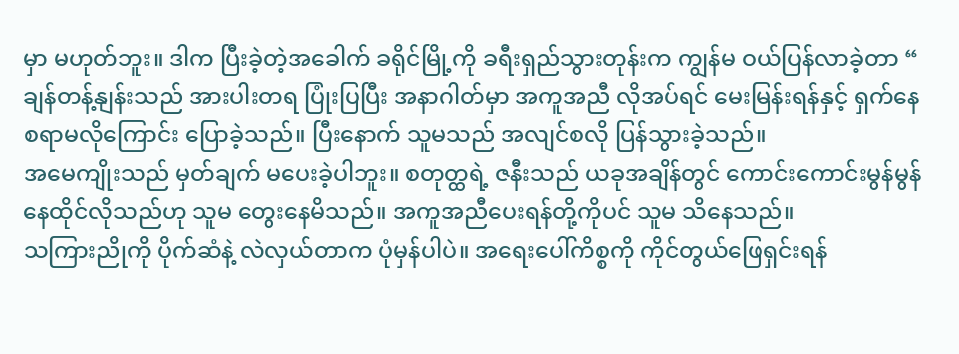မှာ မဟုတ်ဘူး။ ဒါက ပြီးခဲ့တဲ့အခေါက် ခရိုင်မြို့ကို ခရီးရှည်သွားတုန်းက ကျွန်မ ဝယ်ပြန်လာခဲ့တာ “
ချန်တန့်နျန်းသည် အားပါးတရ ပြုံးပြပြီး အနာဂါတ်မှာ အကူအညီ လိုအပ်ရင် မေးမြန်းရန်နှင့် ရှက်နေစရာမလိုကြောင်း ပြောခဲ့သည်။ ပြီးနောက် သူမသည် အလျင်စလို ပြန်သွားခဲ့သည်။
အမေကျိုးသည် မှတ်ချက် မပေးခဲ့ပါဘူး။ စတုတ္ထရဲ့ ဇနီးသည် ယခုအချိန်တွင် ကောင်းကောင်းမွန်မွန် နေထိုင်လိုသည်ဟု သူမ တွေးနေမိသည်။ အကူအညီပေးရန်တို့ကိုပင် သူမ သိနေသည်။
သကြားညိုကို ပိုက်ဆံနဲ့ လဲလှယ်တာက ပုံမှန်ပါပဲ။ အရေးပေါ်ကိစ္စကို ကိုင်တွယ်ဖြေရှင်းရန်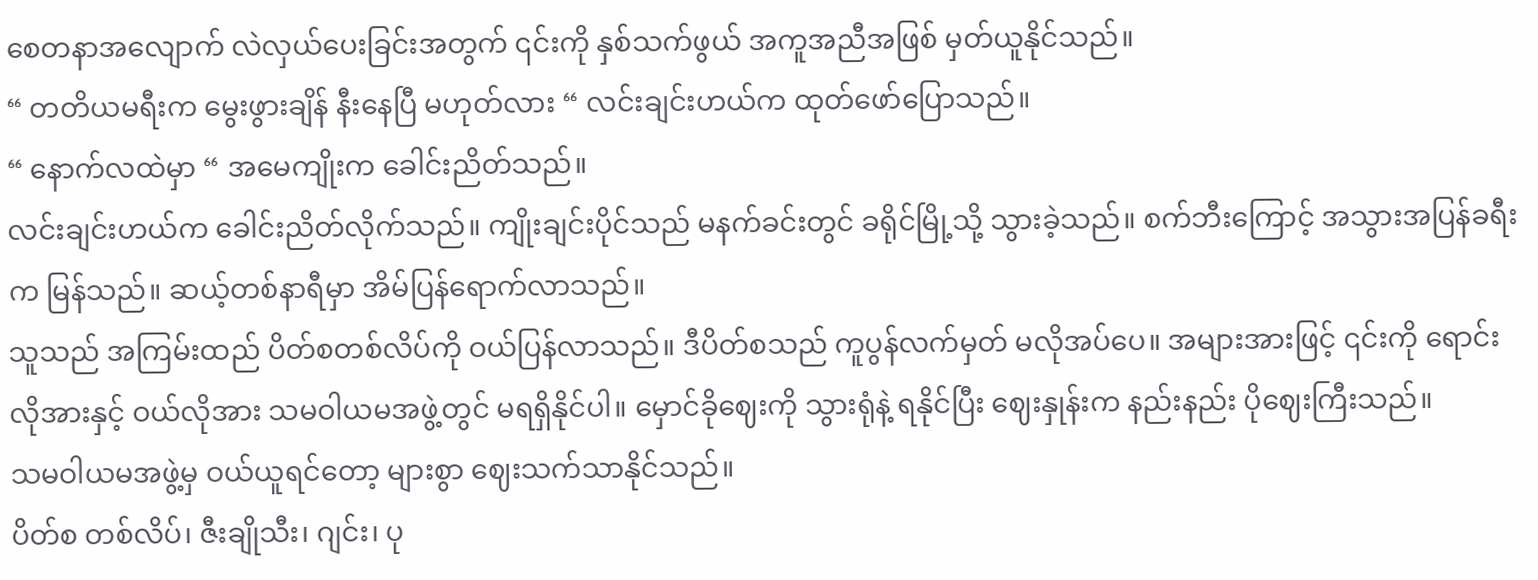စေတနာအလျောက် လဲလှယ်ပေးခြင်းအတွက် ၎င်းကို နှစ်သက်ဖွယ် အကူအညီအဖြစ် မှတ်ယူနိုင်သည်။
“ တတိယမရီးက မွေးဖွားချိန် နီးနေပြီ မဟုတ်လား “ လင်းချင်းဟယ်က ထုတ်ဖော်ပြောသည်။
“ နောက်လထဲမှာ “ အမေကျိုးက ခေါင်းညိတ်သည်။
လင်းချင်းဟယ်က ခေါင်းညိတ်လိုက်သည်။ ကျိုးချင်းပိုင်သည် မနက်ခင်းတွင် ခရိုင်မြို့သို့ သွားခဲ့သည်။ စက်ဘီးကြောင့် အသွားအပြန်ခရီးက မြန်သည်။ ဆယ့်တစ်နာရီမှာ အိမ်ပြန်ရောက်လာသည်။
သူသည် အကြမ်းထည် ပိတ်စတစ်လိပ်ကို ဝယ်ပြန်လာသည်။ ဒီပိတ်စသည် ကူပွန်လက်မှတ် မလိုအပ်ပေ။ အများအားဖြင့် ၎င်းကို ရောင်းလိုအားနှင့် ဝယ်လိုအား သမဝါယမအဖွဲ့တွင် မရရှိနိုင်ပါ။ မှောင်ခိုဈေးကို သွားရုံနဲ့ ရနိုင်ပြီး ဈေးနှုန်းက နည်းနည်း ပိုဈေးကြီးသည်။
သမဝါယမအဖွဲ့မှ ဝယ်ယူရင်တော့ များစွာ ဈေးသက်သာနိုင်သည်။
ပိတ်စ တစ်လိပ်၊ ဇီးချိုသီး၊ ဂျင်း၊ ပု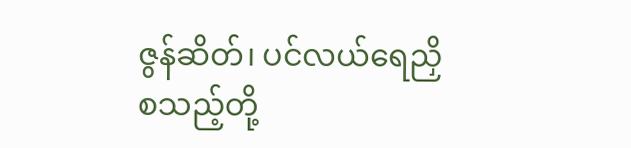ဇွန်ဆိတ်၊ ပင်လယ်ရေညှိ စသည့်တို့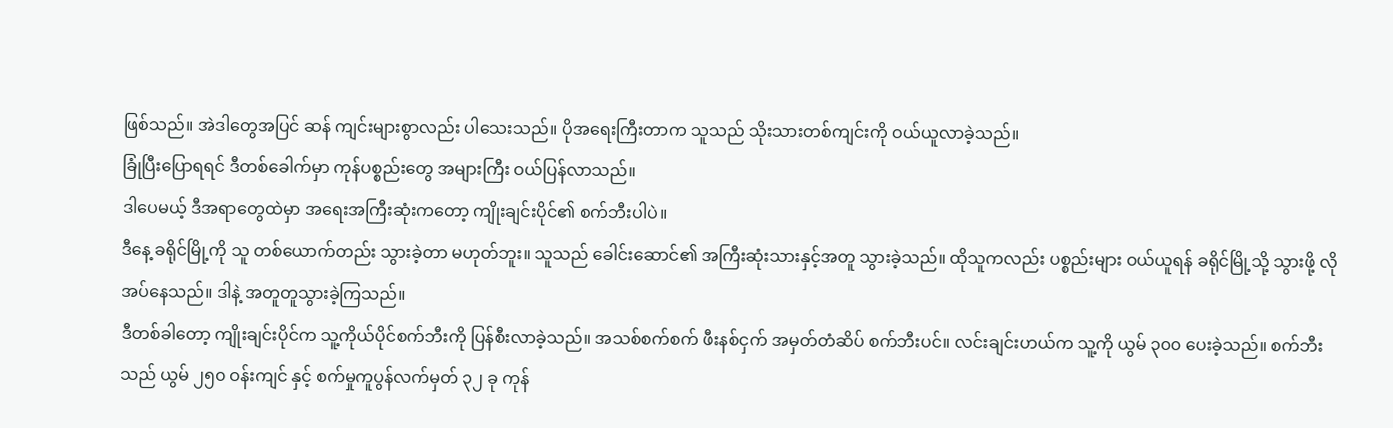ဖြစ်သည်။ အဲဒါတွေအပြင် ဆန် ကျင်းများစွာလည်း ပါသေးသည်။ ပိုအရေးကြီးတာက သူသည် သိုးသားတစ်ကျင်းကို ဝယ်ယူလာခဲ့သည်။
ခြုံပြီးပြောရရင် ဒီတစ်ခေါက်မှာ ကုန်ပစ္စည်းတွေ အများကြီး ဝယ်ပြန်လာသည်။
ဒါပေမယ့် ဒီအရာတွေထဲမှာ အရေးအကြီးဆုံးကတော့ ကျိုးချင်းပိုင်၏ စက်ဘီးပါပဲ။
ဒီနေ့ ခရိုင်မြို့ကို သူ တစ်ယောက်တည်း သွားခဲ့တာ မဟုတ်ဘူး။ သူသည် ခေါင်းဆောင်၏ အကြီးဆုံးသားနှင့်အတူ သွားခဲ့သည်။ ထိုသူကလည်း ပစ္စည်းများ ဝယ်ယူရန် ခရိုင်မြို့သို့ သွားဖို့ လိုအပ်နေသည်။ ဒါနဲ့ အတူတူသွားခဲ့ကြသည်။
ဒီတစ်ခါတော့ ကျိုးချင်းပိုင်က သူ့ကိုယ်ပိုင်စက်ဘီးကို ပြန်စီးလာခဲ့သည်။ အသစ်စက်စက် ဖီးနစ်ငှက် အမှတ်တံဆိပ် စက်ဘီးပင်။ လင်းချင်းဟယ်က သူ့ကို ယွမ် ၃၀၀ ပေးခဲ့သည်။ စက်ဘီးသည် ယွမ် ၂၅၀ ဝန်းကျင် နှင့် စက်မှုကူပွန်လက်မှတ် ၃၂ ခု ကုန်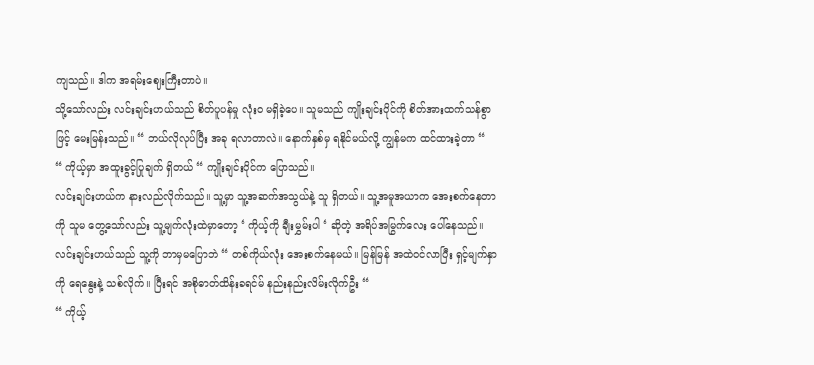ကျသည်။ ဒါက အရမ်းဈေးကြီးတာပဲ။
သို့သော်လည်း လင်းချင်းဟယ်သည် စိတ်ပူပန်မှု လုံးဝ မရှိခဲ့ပေ။ သူမသည် ကျိုးချင်းပိုင်ကို စိတ်အားထက်သန်စွာဖြင့် မေးမြန်းသည်။ “ ဘယ်လိုလုပ်ပြီး အခု ရလာတာလဲ။ နောက်နှစ်မှ ရနိုင်မယ်လို့ ကျွန်မက ထင်ထားခဲ့တာ “
“ ကိုယ့်မှာ အထူးခွင့်ပြုချက် ရှိတယ် “ ကျိုးချင်းပိုင်က ပြောသည်။
လင်းချင်းဟယ်က နားလည်လိုက်သည်။ သူ့မှာ သူ့အဆက်အသွယ်နဲ့ သူ ရှိတယ်။ သူ့အမူအယာက အေးစက်နေတာကို သူမ တွေ့သော်လည်း သူ့မျက်လုံးထဲမှာတော့ ‘ ကိုယ့်ကို ချီးမွှမ်းပါ ‘ ဆိုတဲ့ အရိပ်အမြွက်လေး ပေါ်နေသည်။
လင်းချင်းဟယ်သည် သူ့ကို ဘာမှမပြောဘဲ “ တစ်ကိုယ်လုံး အေးစက်နေမယ်။ မြန်မြန် အထဲဝင်လာပြီး ရှင့်မျက်နှာကို ရေနွေးနဲ့ သစ်လိုက်။ ပြီးရင် အစိုဓာတ်ထိန်းခရင်မ် နည်းနည်းလိမ်းလိုက်ဦး “
“ ကိုယ့်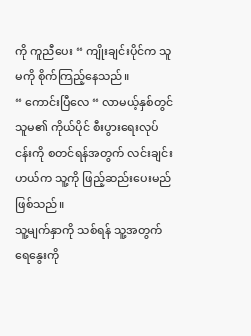ကို ကူညီပေး “ ကျိုးချင်းပိုင်က သူမကို စိုက်ကြည့်နေသည်။
“ ကောင်းပြီလေ “ လာမယ့်နှစ်တွင် သူမ၏ ကိုယ်ပိုင် စီးပွားရေးလုပ်ငန်းကို စတင်ရန်အတွက် လင်းချင်းဟယ်က သူ့ကို ဖြည့်ဆည်းပေးမည် ဖြစ်သည်။
သူ့မျက်နှာကို သစ်ရန် သူ့အတွက် ရေနွေးကို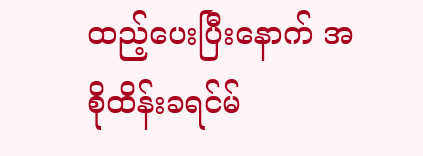ထည့်ပေးပြီးနောက် အစိုထိန်းခရင်မ်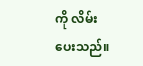ကို လိမ်းပေးသည်။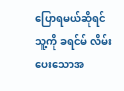ပြောရမယ်ဆိုရင် သူ့ကို ခရင်မ် လိမ်းပေးသောအ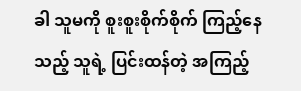ခါ သူမကို စူးစူးစိုက်စိုက် ကြည့်နေသည့် သူရဲ့ ပြင်းထန်တဲ့ အကြည့်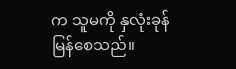က သူမကို နှလုံးခုန်မြန်စေသည်။